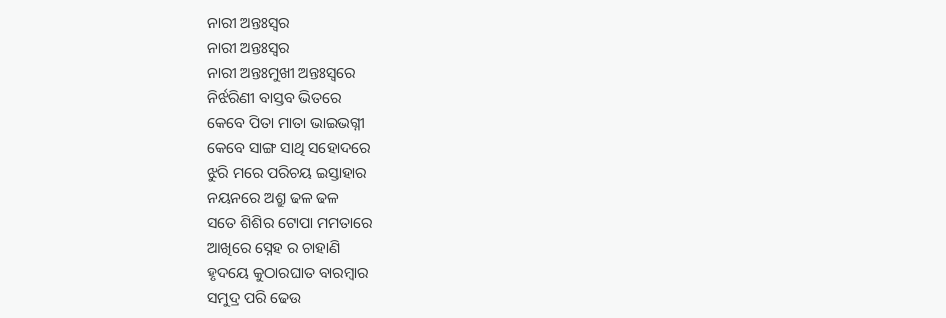ନାରୀ ଅନ୍ତଃସ୍ୱର
ନାରୀ ଅନ୍ତଃସ୍ୱର
ନାରୀ ଅନ୍ତଃମୁଖୀ ଅନ୍ତଃସ୍ୱରେ
ନିର୍ଝରିଣୀ ବାସ୍ତବ ଭିତରେ
କେବେ ପିତା ମାତା ଭାଇଭଗ୍ନୀ
କେବେ ସାଙ୍ଗ ସାଥି ସହୋଦରେ
ଝୁରି ମରେ ପରିଚୟ ଇସ୍ତାହାର
ନୟନରେ ଅଶ୍ରୁ ଢଳ ଢଳ
ସତେ ଶିଶିର ଟୋପା ମମତାରେ
ଆଖିରେ ସ୍ନେହ ର ଚାହାଣି
ହୃଦୟେ କୁଠାରଘାତ ବାରମ୍ବାର
ସମୁଦ୍ର ପରି ଢେଉ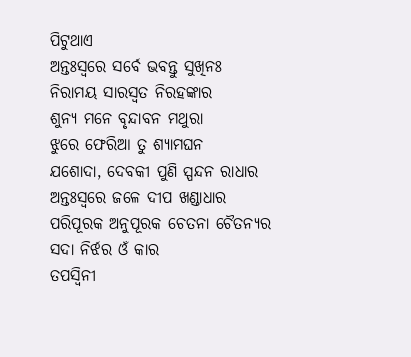ପିଟୁଥାଏ
ଅନ୍ତଃସ୍ୱରେ ସର୍ବେ ଭବନ୍ତୁ ସୁଖିନଃ
ନିରାମୟ ସାରସ୍ୱତ ନିରହଙ୍କାର
ଶୁନ୍ୟ ମନେ ବୃନ୍ଦାବନ ମଥୁରା
ଝୁରେ ଫେରିଆ ତୁ ଶ୍ୟାମଘନ
ଯଶୋଦା, ଦେବକୀ ପୁଣି ସ୍ପନ୍ଦନ ରାଧାର
ଅନ୍ତଃସ୍ଵରେ ଜଳେ ଦୀପ ଖଣ୍ଡାଧାର
ପରିପୂରକ ଅନୁପୂରକ ଚେତନା ଚୈତନ୍ୟର
ସଦା ନିର୍ଝର ଓଁ କାର
ତପସ୍ୱିନୀ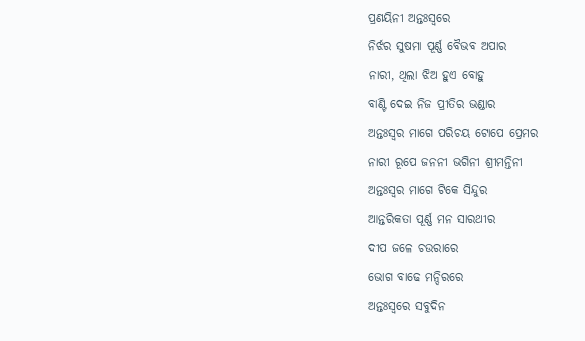ପ୍ରଣୟିନୀ ଅନ୍ତଃସ୍ଵରେ
ନିର୍ଝର ସୁଷମା ପୂର୍ଣ୍ଣ ବୈଭବ ଅପାର
ନାରୀ, ଥିଲା ଝିଅ ହୁଏ ବୋହୁ
ବାଣ୍ଟି ଦେଇ ନିଜ ପ୍ରୀତିର ଭଣ୍ଡାର
ଅନ୍ତଃସ୍ୱର ମାଗେ ପରିଚୟ ଟୋପେ ପ୍ରେମର
ନାରୀ ରୂପେ ଜନନୀ ଭଗିନୀ ଶ୍ରୀମନ୍ତିନୀ
ଅନ୍ତଃସ୍ୱର ମାଗେ ଟିକେ ସିନ୍ଦୁର
ଆନ୍ତରିକତା ପୂର୍ଣ୍ଣ ମନ ସାରଥୀର
ଦୀପ ଜଳେ ଚଉରାରେ
ଭୋଗ ବାଢେ ମନ୍ଦିରରେ
ଅନ୍ତଃସ୍ଵରେ ସବୁଦିନ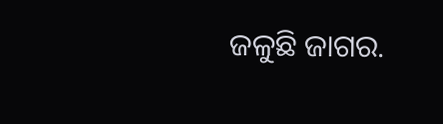ଜଳୁଛି ଜାଗର.